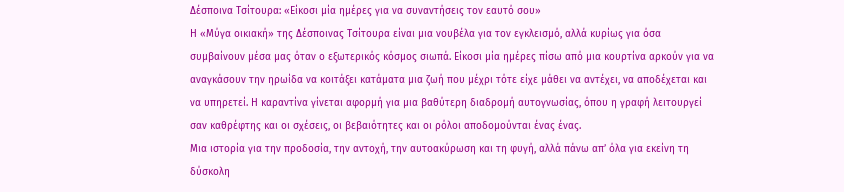Δέσποινα Τσίτουρα: «Είκοσι μία ημέρες για να συναντήσεις τον εαυτό σου»
Η «Μύγα οικιακή» της Δέσποινας Τσίτουρα είναι μια νουβέλα για τον εγκλεισμό, αλλά κυρίως για όσα συμβαίνουν μέσα μας όταν ο εξωτερικός κόσμος σιωπά. Είκοσι μία ημέρες πίσω από μια κουρτίνα αρκούν για να αναγκάσουν την ηρωίδα να κοιτάξει κατάματα μια ζωή που μέχρι τότε είχε μάθει να αντέχει, να αποδέχεται και να υπηρετεί. Η καραντίνα γίνεται αφορμή για μια βαθύτερη διαδρομή αυτογνωσίας, όπου η γραφή λειτουργεί σαν καθρέφτης και οι σχέσεις, οι βεβαιότητες και οι ρόλοι αποδομούνται ένας ένας.
Μια ιστορία για την προδοσία, την αντοχή, την αυτοακύρωση και τη φυγή, αλλά πάνω απ’ όλα για εκείνη τη δύσκολη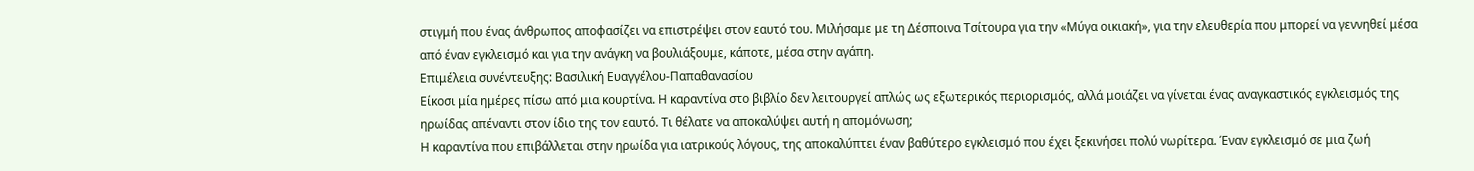στιγμή που ένας άνθρωπος αποφασίζει να επιστρέψει στον εαυτό του. Μιλήσαμε με τη Δέσποινα Τσίτουρα για την «Μύγα οικιακή», για την ελευθερία που μπορεί να γεννηθεί μέσα από έναν εγκλεισμό και για την ανάγκη να βουλιάξουμε, κάποτε, μέσα στην αγάπη.
Επιμέλεια συνέντευξης: Βασιλική Ευαγγέλου-Παπαθανασίου
Είκοσι μία ημέρες πίσω από μια κουρτίνα. Η καραντίνα στο βιβλίο δεν λειτουργεί απλώς ως εξωτερικός περιορισμός, αλλά μοιάζει να γίνεται ένας αναγκαστικός εγκλεισμός της ηρωίδας απέναντι στον ίδιο της τον εαυτό. Τι θέλατε να αποκαλύψει αυτή η απομόνωση;
Η καραντίνα που επιβάλλεται στην ηρωίδα για ιατρικούς λόγους, της αποκαλύπτει έναν βαθύτερο εγκλεισμό που έχει ξεκινήσει πολύ νωρίτερα. Έναν εγκλεισμό σε μια ζωή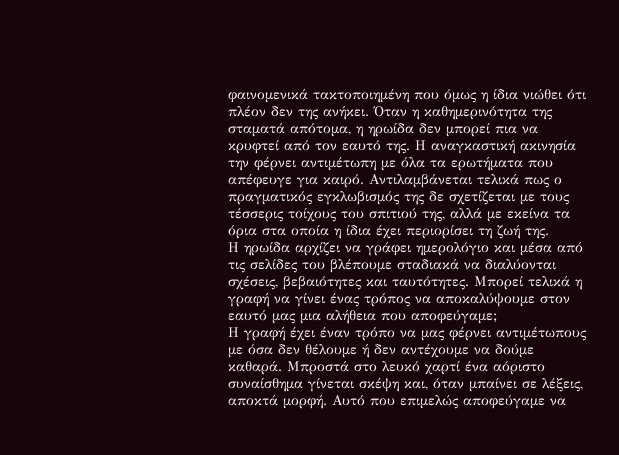φαινομενικά τακτοποιημένη που όμως η ίδια νιώθει ότι πλέον δεν της ανήκει. Όταν η καθημερινότητα της σταματά απότομα, η ηρωίδα δεν μπορεί πια να κρυφτεί από τον εαυτό της. Η αναγκαστική ακινησία την φέρνει αντιμέτωπη με όλα τα ερωτήματα που απέφευγε για καιρό. Αντιλαμβάνεται τελικά πως ο πραγματικός εγκλωβισμός της δε σχετίζεται με τους τέσσερις τοίχους του σπιτιού της, αλλά με εκείνα τα όρια στα οποία η ίδια έχει περιορίσει τη ζωή της.
Η ηρωίδα αρχίζει να γράφει ημερολόγιο και μέσα από τις σελίδες του βλέπουμε σταδιακά να διαλύονται σχέσεις, βεβαιότητες και ταυτότητες. Μπορεί τελικά η γραφή να γίνει ένας τρόπος να αποκαλύψουμε στον εαυτό μας μια αλήθεια που αποφεύγαμε;
Η γραφή έχει έναν τρόπο να μας φέρνει αντιμέτωπους με όσα δεν θέλουμε ή δεν αντέχουμε να δούμε καθαρά. Μπροστά στο λευκό χαρτί ένα αόριστο συναίσθημα γίνεται σκέψη και, όταν μπαίνει σε λέξεις, αποκτά μορφή. Αυτό που επιμελώς αποφεύγαμε να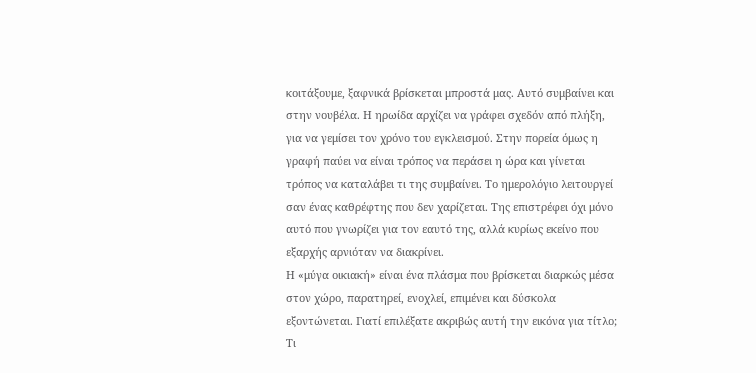κοιτάξουμε, ξαφνικά βρίσκεται μπροστά μας. Αυτό συμβαίνει και στην νουβέλα. Η ηρωίδα αρχίζει να γράφει σχεδόν από πλήξη, για να γεμίσει τον χρόνο του εγκλεισμού. Στην πορεία όμως η γραφή παύει να είναι τρόπος να περάσει η ώρα και γίνεται τρόπος να καταλάβει τι της συμβαίνει. Το ημερολόγιο λειτουργεί σαν ένας καθρέφτης που δεν χαρίζεται. Της επιστρέφει όχι μόνο αυτό που γνωρίζει για τον εαυτό της, αλλά κυρίως εκείνο που εξαρχής αρνιόταν να διακρίνει.
Η «μύγα οικιακή» είναι ένα πλάσμα που βρίσκεται διαρκώς μέσα στον χώρο, παρατηρεί, ενοχλεί, επιμένει και δύσκολα εξοντώνεται. Γιατί επιλέξατε ακριβώς αυτή την εικόνα για τίτλο; Τι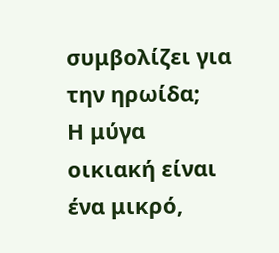συμβολίζει για την ηρωίδα;
Η μύγα οικιακή είναι ένα μικρό,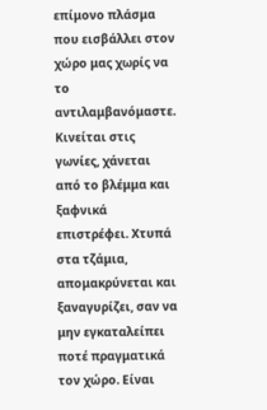επίμονο πλάσμα που εισβάλλει στον χώρο μας χωρίς να το αντιλαμβανόμαστε. Κινείται στις γωνίες, χάνεται από το βλέμμα και ξαφνικά επιστρέφει. Χτυπά στα τζάμια, απομακρύνεται και ξαναγυρίζει, σαν να μην εγκαταλείπει ποτέ πραγματικά τον χώρο. Είναι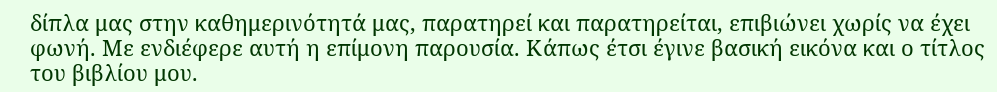δίπλα μας στην καθημερινότητά μας, παρατηρεί και παρατηρείται, επιβιώνει χωρίς να έχει φωνή. Με ενδιέφερε αυτή η επίμονη παρουσία. Κάπως έτσι έγινε βασική εικόνα και ο τίτλος του βιβλίου μου.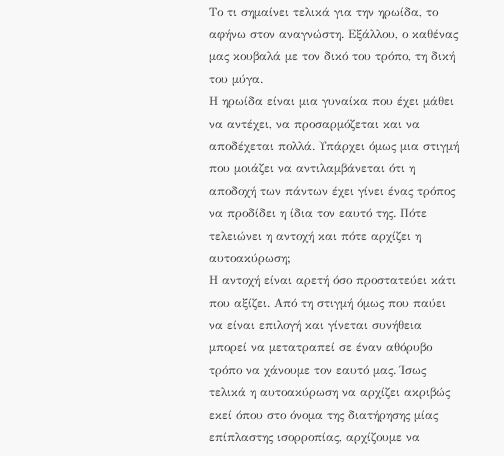Το τι σημαίνει τελικά για την ηρωίδα, το αφήνω στον αναγνώστη. Εξάλλου, ο καθένας μας κουβαλά με τον δικό του τρόπο, τη δική του μύγα.
Η ηρωίδα είναι μια γυναίκα που έχει μάθει να αντέχει, να προσαρμόζεται και να αποδέχεται πολλά. Υπάρχει όμως μια στιγμή που μοιάζει να αντιλαμβάνεται ότι η αποδοχή των πάντων έχει γίνει ένας τρόπος να προδίδει η ίδια τον εαυτό της. Πότε τελειώνει η αντοχή και πότε αρχίζει η αυτοακύρωση;
Η αντοχή είναι αρετή όσο προστατεύει κάτι που αξίζει. Από τη στιγμή όμως που παύει να είναι επιλογή και γίνεται συνήθεια μπορεί να μετατραπεί σε έναν αθόρυβο τρόπο να χάνουμε τον εαυτό μας. Ίσως τελικά η αυτοακύρωση να αρχίζει ακριβώς εκεί όπου στο όνομα της διατήρησης μίας επίπλαστης ισορροπίας, αρχίζουμε να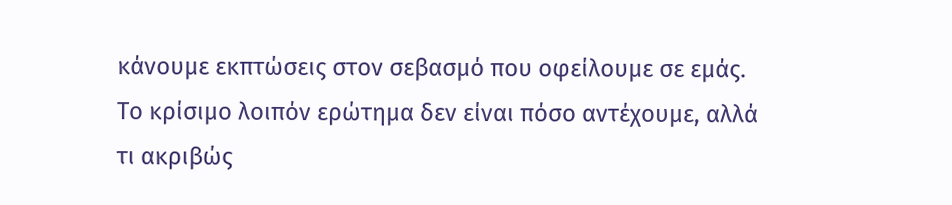κάνουμε εκπτώσεις στον σεβασμό που οφείλουμε σε εμάς. Το κρίσιμο λοιπόν ερώτημα δεν είναι πόσο αντέχουμε, αλλά τι ακριβώς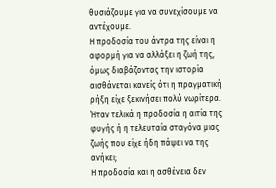θυσιάζουμε για να συνεχίσουμε να αντέχουμε.
Η προδοσία του άντρα της είναι η αφορμή για να αλλάξει η ζωή της, όμως διαβάζοντας την ιστορία αισθάνεται κανείς ότι η πραγματική ρήξη είχε ξεκινήσει πολύ νωρίτερα. Ήταν τελικά η προδοσία η αιτία της φυγής ή η τελευταία σταγόνα μιας ζωής που είχε ήδη πάψει να της ανήκει;
Η προδοσία και η ασθένεια δεν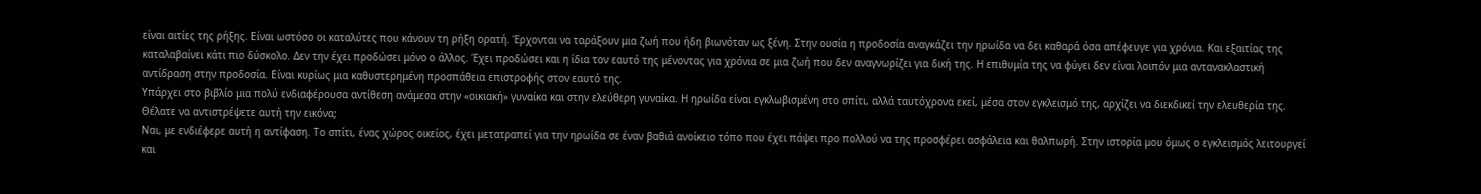είναι αιτίες της ρήξης. Είναι ωστόσο οι καταλύτες που κάνουν τη ρήξη ορατή. Έρχονται να ταράξουν μια ζωή που ήδη βιωνόταν ως ξένη. Στην ουσία η προδοσία αναγκάζει την ηρωίδα να δει καθαρά όσα απέφευγε για χρόνια. Και εξαιτίας της καταλαβαίνει κάτι πιο δύσκολο. Δεν την έχει προδώσει μόνο ο άλλος. Έχει προδώσει και η ίδια τον εαυτό της μένοντας για χρόνια σε μια ζωή που δεν αναγνωρίζει για δική της. Η επιθυμία της να φύγει δεν είναι λοιπόν μια αντανακλαστική αντίδραση στην προδοσία. Είναι κυρίως μια καθυστερημένη προσπάθεια επιστροφής στον εαυτό της.
Υπάρχει στο βιβλίο μια πολύ ενδιαφέρουσα αντίθεση ανάμεσα στην «οικιακή» γυναίκα και στην ελεύθερη γυναίκα. Η ηρωίδα είναι εγκλωβισμένη στο σπίτι, αλλά ταυτόχρονα εκεί, μέσα στον εγκλεισμό της, αρχίζει να διεκδικεί την ελευθερία της. Θέλατε να αντιστρέψετε αυτή την εικόνα;
Ναι, με ενδιέφερε αυτή η αντίφαση. Το σπίτι, ένας χώρος οικείος, έχει μετατραπεί για την ηρωίδα σε έναν βαθιά ανοίκειο τόπο που έχει πάψει προ πολλού να της προσφέρει ασφάλεια και θαλπωρή. Στην ιστορία μου όμως ο εγκλεισμός λειτουργεί και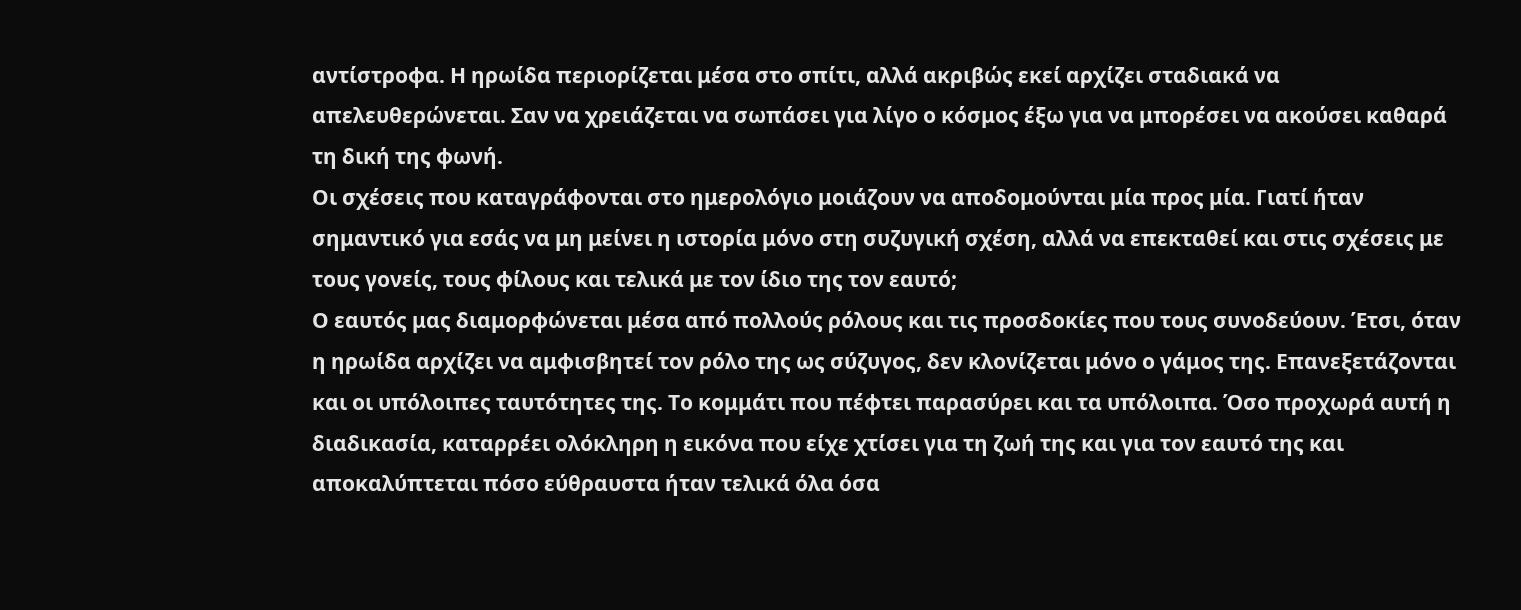αντίστροφα. Η ηρωίδα περιορίζεται μέσα στο σπίτι, αλλά ακριβώς εκεί αρχίζει σταδιακά να απελευθερώνεται. Σαν να χρειάζεται να σωπάσει για λίγο ο κόσμος έξω για να μπορέσει να ακούσει καθαρά τη δική της φωνή.
Οι σχέσεις που καταγράφονται στο ημερολόγιο μοιάζουν να αποδομούνται μία προς μία. Γιατί ήταν σημαντικό για εσάς να μη μείνει η ιστορία μόνο στη συζυγική σχέση, αλλά να επεκταθεί και στις σχέσεις με τους γονείς, τους φίλους και τελικά με τον ίδιο της τον εαυτό;
Ο εαυτός μας διαμορφώνεται μέσα από πολλούς ρόλους και τις προσδοκίες που τους συνοδεύουν. Έτσι, όταν η ηρωίδα αρχίζει να αμφισβητεί τον ρόλο της ως σύζυγος, δεν κλονίζεται μόνο ο γάμος της. Επανεξετάζονται και οι υπόλοιπες ταυτότητες της. Το κομμάτι που πέφτει παρασύρει και τα υπόλοιπα. Όσο προχωρά αυτή η διαδικασία, καταρρέει ολόκληρη η εικόνα που είχε χτίσει για τη ζωή της και για τον εαυτό της και αποκαλύπτεται πόσο εύθραυστα ήταν τελικά όλα όσα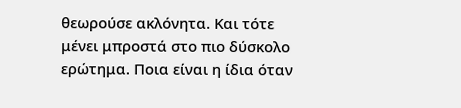θεωρούσε ακλόνητα. Και τότε μένει μπροστά στο πιο δύσκολο ερώτημα. Ποια είναι η ίδια όταν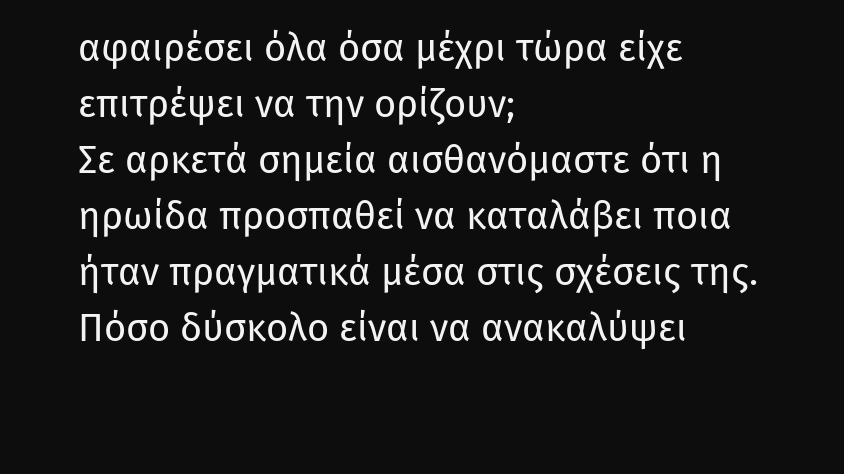αφαιρέσει όλα όσα μέχρι τώρα είχε επιτρέψει να την ορίζουν;
Σε αρκετά σημεία αισθανόμαστε ότι η ηρωίδα προσπαθεί να καταλάβει ποια ήταν πραγματικά μέσα στις σχέσεις της. Πόσο δύσκολο είναι να ανακαλύψει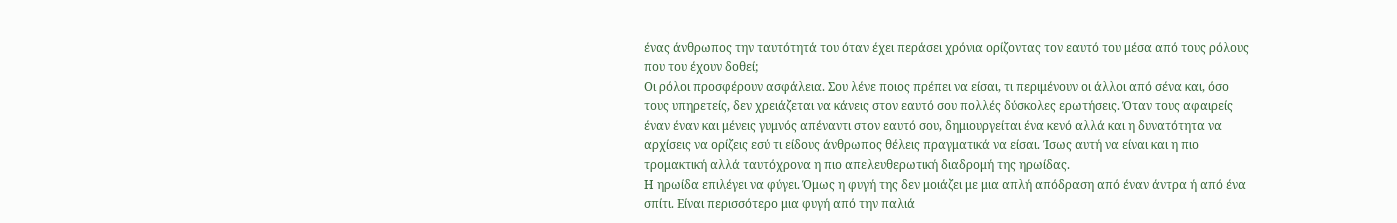ένας άνθρωπος την ταυτότητά του όταν έχει περάσει χρόνια ορίζοντας τον εαυτό του μέσα από τους ρόλους που του έχουν δοθεί;
Οι ρόλοι προσφέρουν ασφάλεια. Σου λένε ποιος πρέπει να είσαι, τι περιμένουν οι άλλοι από σένα και, όσο τους υπηρετείς, δεν χρειάζεται να κάνεις στον εαυτό σου πολλές δύσκολες ερωτήσεις. Όταν τους αφαιρείς έναν έναν και μένεις γυμνός απέναντι στον εαυτό σου, δημιουργείται ένα κενό αλλά και η δυνατότητα να αρχίσεις να ορίζεις εσύ τι είδους άνθρωπος θέλεις πραγματικά να είσαι. Ίσως αυτή να είναι και η πιο τρομακτική αλλά ταυτόχρονα η πιο απελευθερωτική διαδρομή της ηρωίδας.
Η ηρωίδα επιλέγει να φύγει. Όμως η φυγή της δεν μοιάζει με μια απλή απόδραση από έναν άντρα ή από ένα σπίτι. Είναι περισσότερο μια φυγή από την παλιά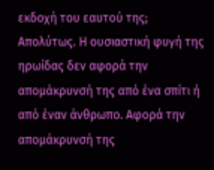εκδοχή του εαυτού της;
Απολύτως. Η ουσιαστική φυγή της ηρωίδας δεν αφορά την απομάκρυνσή της από ένα σπίτι ή από έναν άνθρωπο. Αφορά την απομάκρυνσή της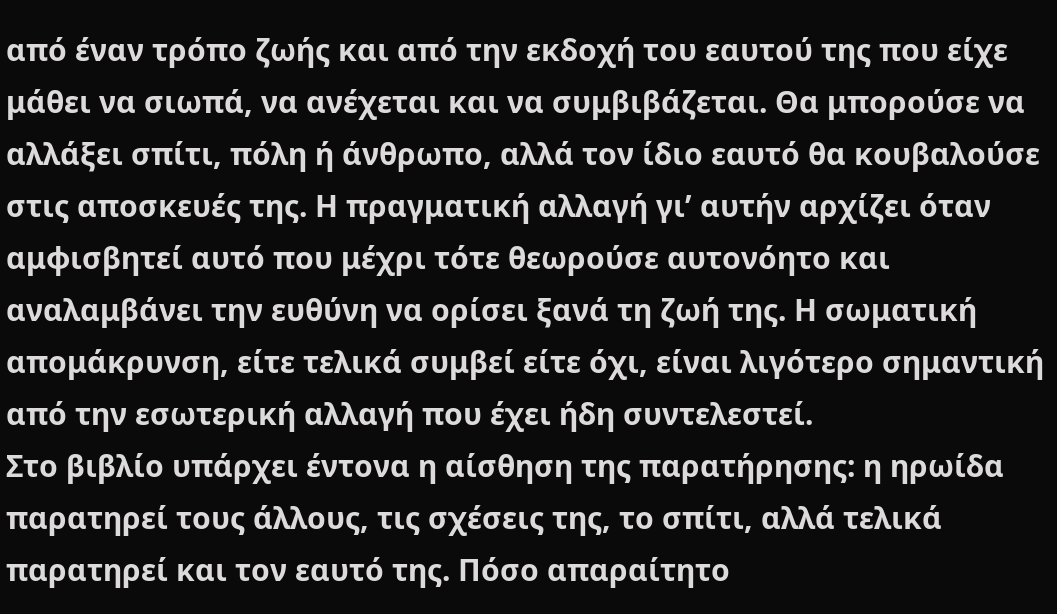από έναν τρόπο ζωής και από την εκδοχή του εαυτού της που είχε μάθει να σιωπά, να ανέχεται και να συμβιβάζεται. Θα μπορούσε να αλλάξει σπίτι, πόλη ή άνθρωπο, αλλά τον ίδιο εαυτό θα κουβαλούσε στις αποσκευές της. Η πραγματική αλλαγή γι’ αυτήν αρχίζει όταν αμφισβητεί αυτό που μέχρι τότε θεωρούσε αυτονόητο και αναλαμβάνει την ευθύνη να ορίσει ξανά τη ζωή της. Η σωματική απομάκρυνση, είτε τελικά συμβεί είτε όχι, είναι λιγότερο σημαντική από την εσωτερική αλλαγή που έχει ήδη συντελεστεί.
Στο βιβλίο υπάρχει έντονα η αίσθηση της παρατήρησης: η ηρωίδα παρατηρεί τους άλλους, τις σχέσεις της, το σπίτι, αλλά τελικά παρατηρεί και τον εαυτό της. Πόσο απαραίτητο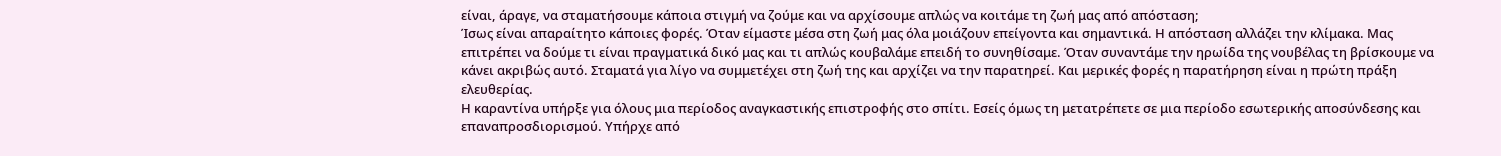είναι, άραγε, να σταματήσουμε κάποια στιγμή να ζούμε και να αρχίσουμε απλώς να κοιτάμε τη ζωή μας από απόσταση;
Ίσως είναι απαραίτητο κάποιες φορές. Όταν είμαστε μέσα στη ζωή μας όλα μοιάζουν επείγοντα και σημαντικά. Η απόσταση αλλάζει την κλίμακα. Μας επιτρέπει να δούμε τι είναι πραγματικά δικό μας και τι απλώς κουβαλάμε επειδή το συνηθίσαμε. Όταν συναντάμε την ηρωίδα της νουβέλας τη βρίσκουμε να κάνει ακριβώς αυτό. Σταματά για λίγο να συμμετέχει στη ζωή της και αρχίζει να την παρατηρεί. Και μερικές φορές η παρατήρηση είναι η πρώτη πράξη ελευθερίας.
Η καραντίνα υπήρξε για όλους μια περίοδος αναγκαστικής επιστροφής στο σπίτι. Εσείς όμως τη μετατρέπετε σε μια περίοδο εσωτερικής αποσύνδεσης και επαναπροσδιορισμού. Υπήρχε από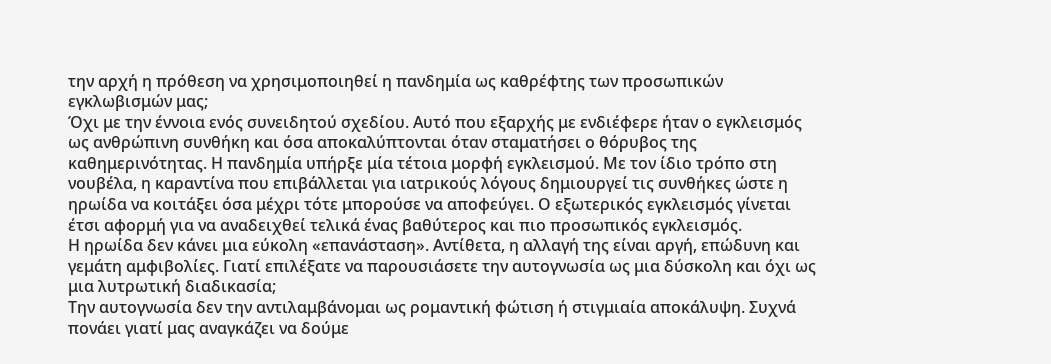την αρχή η πρόθεση να χρησιμοποιηθεί η πανδημία ως καθρέφτης των προσωπικών εγκλωβισμών μας;
Όχι με την έννοια ενός συνειδητού σχεδίου. Αυτό που εξαρχής με ενδιέφερε ήταν ο εγκλεισμός ως ανθρώπινη συνθήκη και όσα αποκαλύπτονται όταν σταματήσει ο θόρυβος της καθημερινότητας. Η πανδημία υπήρξε μία τέτοια μορφή εγκλεισμού. Με τον ίδιο τρόπο στη νουβέλα, η καραντίνα που επιβάλλεται για ιατρικούς λόγους δημιουργεί τις συνθήκες ώστε η ηρωίδα να κοιτάξει όσα μέχρι τότε μπορούσε να αποφεύγει. Ο εξωτερικός εγκλεισμός γίνεται έτσι αφορμή για να αναδειχθεί τελικά ένας βαθύτερος και πιο προσωπικός εγκλεισμός.
Η ηρωίδα δεν κάνει μια εύκολη «επανάσταση». Αντίθετα, η αλλαγή της είναι αργή, επώδυνη και γεμάτη αμφιβολίες. Γιατί επιλέξατε να παρουσιάσετε την αυτογνωσία ως μια δύσκολη και όχι ως μια λυτρωτική διαδικασία;
Την αυτογνωσία δεν την αντιλαμβάνομαι ως ρομαντική φώτιση ή στιγμιαία αποκάλυψη. Συχνά πονάει γιατί μας αναγκάζει να δούμε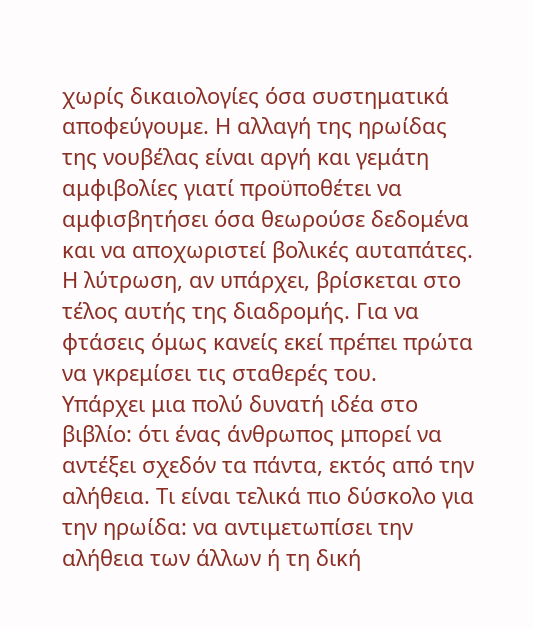χωρίς δικαιολογίες όσα συστηματικά αποφεύγουμε. Η αλλαγή της ηρωίδας της νουβέλας είναι αργή και γεμάτη αμφιβολίες γιατί προϋποθέτει να αμφισβητήσει όσα θεωρούσε δεδομένα και να αποχωριστεί βολικές αυταπάτες. Η λύτρωση, αν υπάρχει, βρίσκεται στο τέλος αυτής της διαδρομής. Για να φτάσεις όμως κανείς εκεί πρέπει πρώτα να γκρεμίσει τις σταθερές του.
Υπάρχει μια πολύ δυνατή ιδέα στο βιβλίο: ότι ένας άνθρωπος μπορεί να αντέξει σχεδόν τα πάντα, εκτός από την αλήθεια. Τι είναι τελικά πιο δύσκολο για την ηρωίδα: να αντιμετωπίσει την αλήθεια των άλλων ή τη δική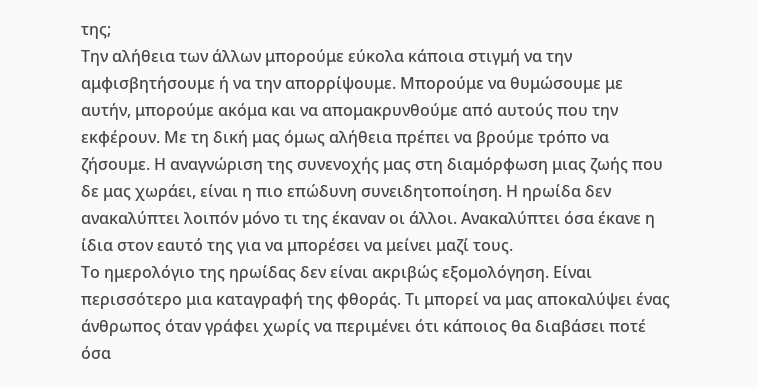της;
Την αλήθεια των άλλων μπορούμε εύκολα κάποια στιγμή να την αμφισβητήσουμε ή να την απορρίψουμε. Μπορούμε να θυμώσουμε με αυτήν, μπορούμε ακόμα και να απομακρυνθούμε από αυτούς που την εκφέρουν. Με τη δική μας όμως αλήθεια πρέπει να βρούμε τρόπο να ζήσουμε. Η αναγνώριση της συνενοχής μας στη διαμόρφωση μιας ζωής που δε μας χωράει, είναι η πιο επώδυνη συνειδητοποίηση. Η ηρωίδα δεν ανακαλύπτει λοιπόν μόνο τι της έκαναν οι άλλοι. Ανακαλύπτει όσα έκανε η ίδια στον εαυτό της για να μπορέσει να μείνει μαζί τους.
Το ημερολόγιο της ηρωίδας δεν είναι ακριβώς εξομολόγηση. Είναι περισσότερο μια καταγραφή της φθοράς. Τι μπορεί να μας αποκαλύψει ένας άνθρωπος όταν γράφει χωρίς να περιμένει ότι κάποιος θα διαβάσει ποτέ όσα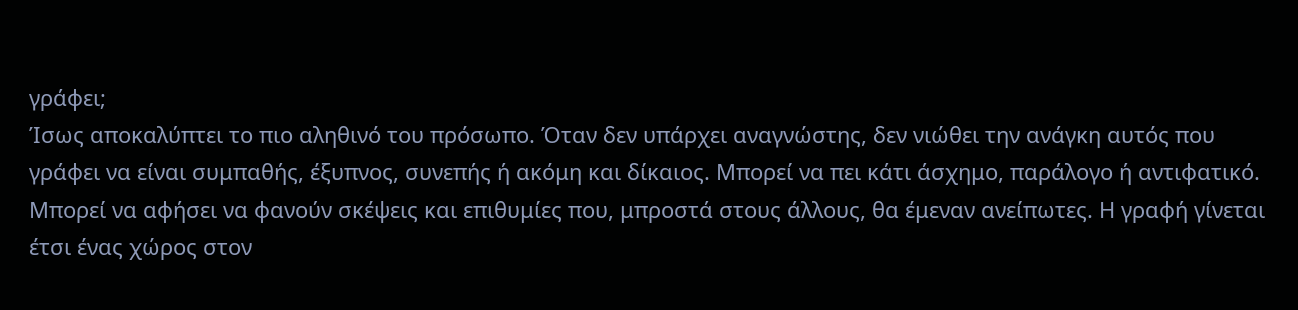γράφει;
Ίσως αποκαλύπτει το πιο αληθινό του πρόσωπο. Όταν δεν υπάρχει αναγνώστης, δεν νιώθει την ανάγκη αυτός που γράφει να είναι συμπαθής, έξυπνος, συνεπής ή ακόμη και δίκαιος. Μπορεί να πει κάτι άσχημο, παράλογο ή αντιφατικό. Μπορεί να αφήσει να φανούν σκέψεις και επιθυμίες που, μπροστά στους άλλους, θα έμεναν ανείπωτες. Η γραφή γίνεται έτσι ένας χώρος στον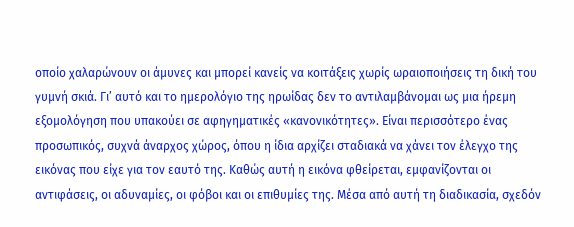οποίο χαλαρώνουν οι άμυνες και μπορεί κανείς να κοιτάξεις χωρίς ωραιοποιήσεις τη δική του γυμνή σκιά. Γι’ αυτό και το ημερολόγιο της ηρωίδας δεν το αντιλαμβάνομαι ως μια ήρεμη εξομολόγηση που υπακούει σε αφηγηματικές «κανονικότητες». Είναι περισσότερο ένας προσωπικός, συχνά άναρχος χώρος, όπου η ίδια αρχίζει σταδιακά να χάνει τον έλεγχο της εικόνας που είχε για τον εαυτό της. Καθώς αυτή η εικόνα φθείρεται, εμφανίζονται οι αντιφάσεις, οι αδυναμίες, οι φόβοι και οι επιθυμίες της. Μέσα από αυτή τη διαδικασία, σχεδόν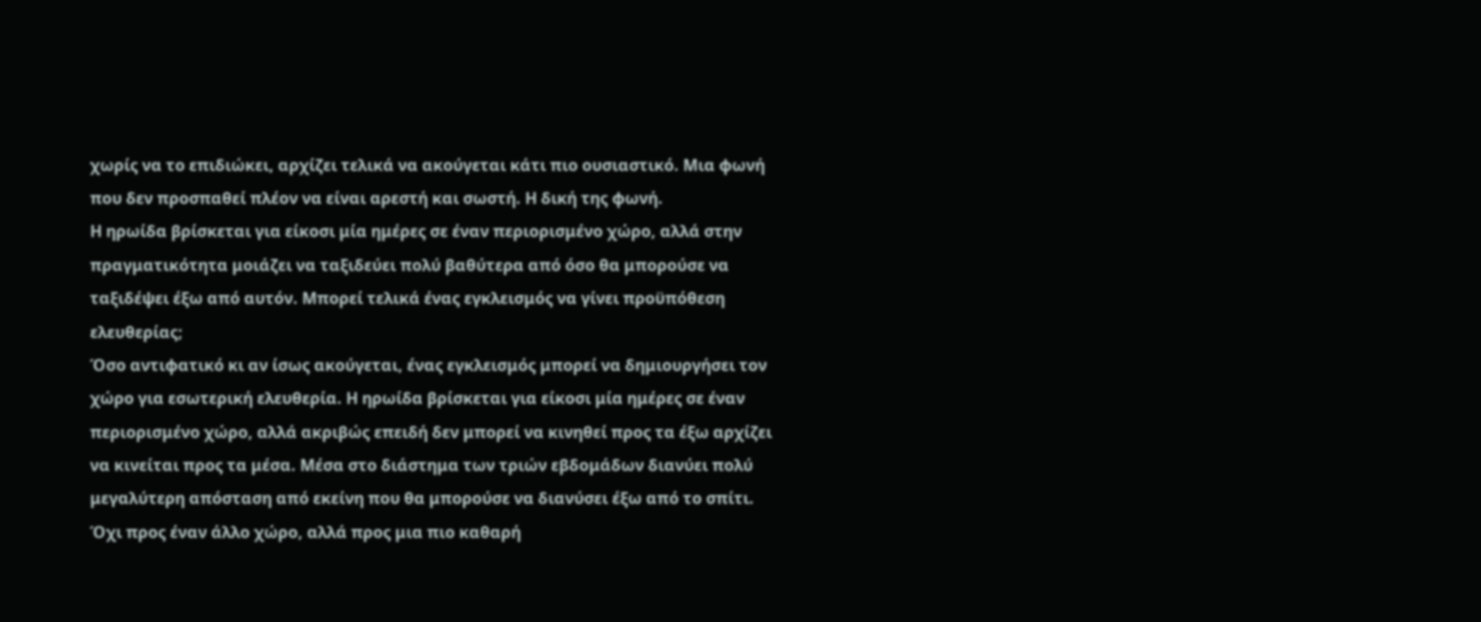χωρίς να το επιδιώκει, αρχίζει τελικά να ακούγεται κάτι πιο ουσιαστικό. Μια φωνή που δεν προσπαθεί πλέον να είναι αρεστή και σωστή. Η δική της φωνή.
Η ηρωίδα βρίσκεται για είκοσι μία ημέρες σε έναν περιορισμένο χώρο, αλλά στην πραγματικότητα μοιάζει να ταξιδεύει πολύ βαθύτερα από όσο θα μπορούσε να ταξιδέψει έξω από αυτόν. Μπορεί τελικά ένας εγκλεισμός να γίνει προϋπόθεση ελευθερίας;
Όσο αντιφατικό κι αν ίσως ακούγεται, ένας εγκλεισμός μπορεί να δημιουργήσει τον χώρο για εσωτερική ελευθερία. Η ηρωίδα βρίσκεται για είκοσι μία ημέρες σε έναν περιορισμένο χώρο, αλλά ακριβώς επειδή δεν μπορεί να κινηθεί προς τα έξω αρχίζει να κινείται προς τα μέσα. Μέσα στο διάστημα των τριών εβδομάδων διανύει πολύ μεγαλύτερη απόσταση από εκείνη που θα μπορούσε να διανύσει έξω από το σπίτι. Όχι προς έναν άλλο χώρο, αλλά προς μια πιο καθαρή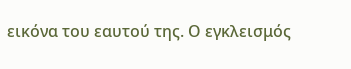εικόνα του εαυτού της. Ο εγκλεισμός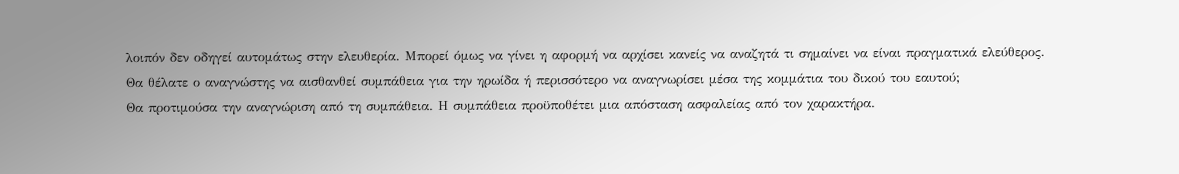λοιπόν δεν οδηγεί αυτομάτως στην ελευθερία. Μπορεί όμως να γίνει η αφορμή να αρχίσει κανείς να αναζητά τι σημαίνει να είναι πραγματικά ελεύθερος.
Θα θέλατε ο αναγνώστης να αισθανθεί συμπάθεια για την ηρωίδα ή περισσότερο να αναγνωρίσει μέσα της κομμάτια του δικού του εαυτού;
Θα προτιμούσα την αναγνώριση από τη συμπάθεια. Η συμπάθεια προϋποθέτει μια απόσταση ασφαλείας από τον χαρακτήρα.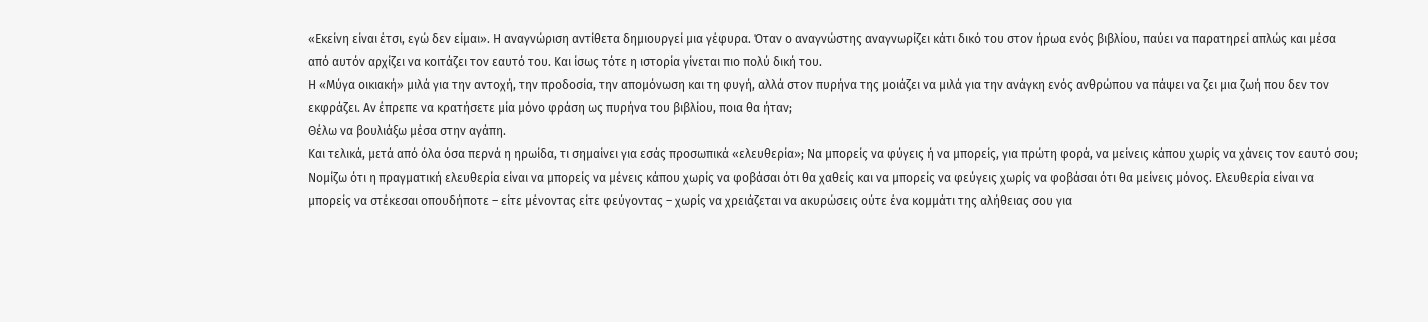«Εκείνη είναι έτσι, εγώ δεν είμαι». Η αναγνώριση αντίθετα δημιουργεί μια γέφυρα. Όταν ο αναγνώστης αναγνωρίζει κάτι δικό του στον ήρωα ενός βιβλίου, παύει να παρατηρεί απλώς και μέσα από αυτόν αρχίζει να κοιτάζει τον εαυτό του. Και ίσως τότε η ιστορία γίνεται πιο πολύ δική του.
Η «Μύγα οικιακή» μιλά για την αντοχή, την προδοσία, την απομόνωση και τη φυγή, αλλά στον πυρήνα της μοιάζει να μιλά για την ανάγκη ενός ανθρώπου να πάψει να ζει μια ζωή που δεν τον εκφράζει. Αν έπρεπε να κρατήσετε μία μόνο φράση ως πυρήνα του βιβλίου, ποια θα ήταν;
Θέλω να βουλιάξω μέσα στην αγάπη.
Και τελικά, μετά από όλα όσα περνά η ηρωίδα, τι σημαίνει για εσάς προσωπικά «ελευθερία»; Να μπορείς να φύγεις ή να μπορείς, για πρώτη φορά, να μείνεις κάπου χωρίς να χάνεις τον εαυτό σου;
Νομίζω ότι η πραγματική ελευθερία είναι να μπορείς να μένεις κάπου χωρίς να φοβάσαι ότι θα χαθείς και να μπορείς να φεύγεις χωρίς να φοβάσαι ότι θα μείνεις μόνος. Ελευθερία είναι να μπορείς να στέκεσαι οπουδήποτε – είτε μένοντας είτε φεύγοντας – χωρίς να χρειάζεται να ακυρώσεις ούτε ένα κομμάτι της αλήθειας σου για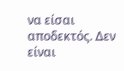να είσαι αποδεκτός. Δεν είναι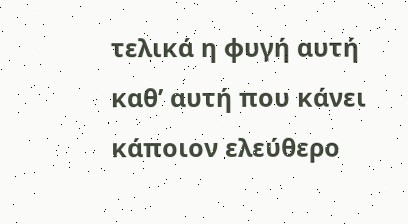τελικά η φυγή αυτή καθ’ αυτή που κάνει κάποιον ελεύθερο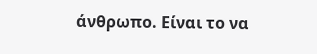άνθρωπο. Είναι το να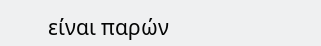είναι παρών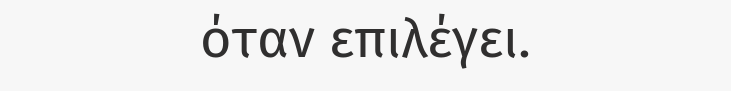όταν επιλέγει.